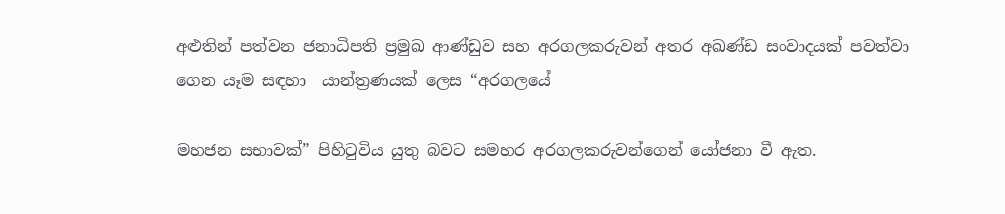අළුතින් පත්වන ජනාධිපති ප්‍රමුඛ ආණ්ඩුව සහ අරගලකරුවන් අතර අඛණ්ඩ සංවාදයක් පවත්වා ගෙන යෑම සඳහා  යාන්ත්‍රණයක් ලෙස “අරගලයේ

මහජන සභාවක්” පිහිටුවිය යුතු බවට සමහර අරගලකරුවන්ගෙන් යෝජනා වී ඇත.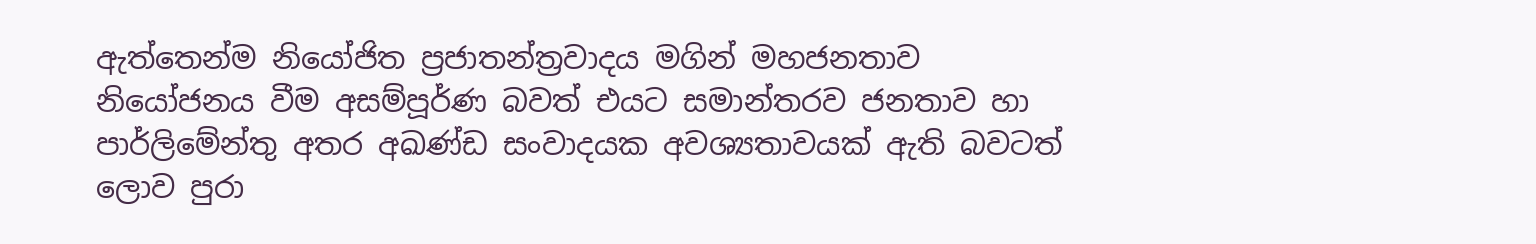ඇත්තෙන්ම නියෝජිත ප්‍රජාතන්ත්‍රවාදය මගින් මහජනතාව නියෝජනය වීම අසම්පූර්ණ බවත් එයට සමාන්තරව ජනතාව හා පාර්ලිමේන්තු අතර අඛණ්ඩ සංවාදයක අවශ්‍යතාවයක් ඇති බවටත් ලොව පුරා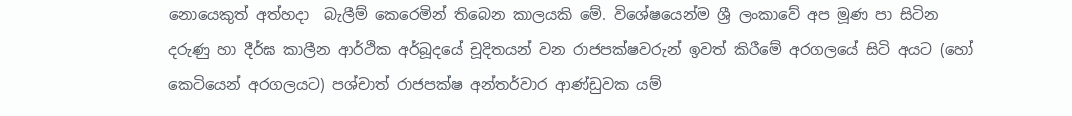නොයෙකුත් අත්හදා  බැලීම් කෙරෙමින් තිබෙන කාලයකි මේ. විශේෂයෙන්ම ශ්‍රී ලංකාවේ අප මූණ පා සිටින දරුණු හා දීර්ඝ කාලීන ආර්ථික අර්බූදයේ චූදිතයන් වන රාජපක්ෂවරුන් ඉවත් කිරීමේ අරගලයේ සිටි අයට (හෝ කෙටියෙන් අරගලයට) පශ්චාත් රාජපක්ෂ අන්තර්වාර ආණ්ඩුවක යම්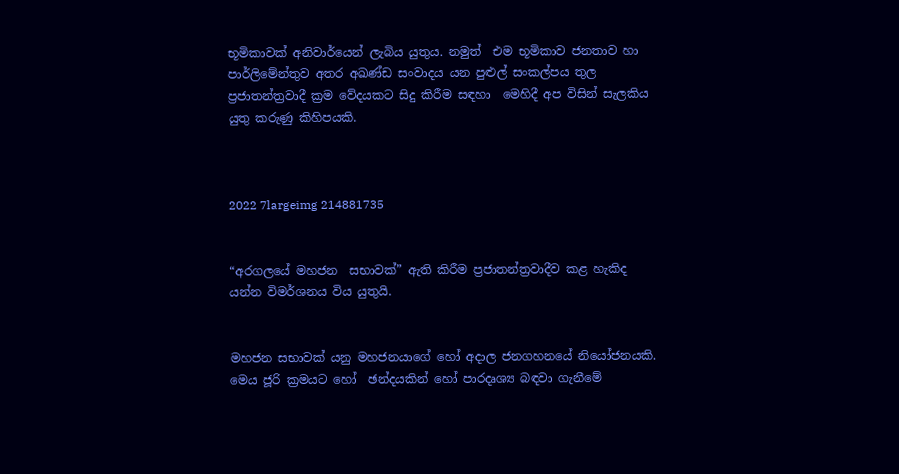භූමිකාවක් අනිවාර්යෙන් ලැබිය යුතුය. නමුත්  එම භූමිකාව ජනතාව හා පාර්ලිමේන්තුව අතර අඛණ්ඩ සංවාදය යන පුළුල් සංකල්පය තුල  ප්‍රජාතන්ත්‍රවාදී ක්‍රම වේදයකට සිදු කිරීම සඳහා  මෙහිදී අප විසින් සැලකිය යුතු කරුණු කිහිපයකි.



2022 7largeimg 214881735


“අරගලයේ මහජන  සභාවක්” ඇති කිරීම ප්‍රජාතන්ත්‍රවාදීව කළ හැකිද යන්න විමර්ශනය විය යුතුයි.


මහජන සභාවක් යනු මහජනයාගේ හෝ අදාල ජනගහනයේ නියෝජනයකි. මෙය ජූරි ක්‍රමයට හෝ  ඡන්දයකින් හෝ පාරදෘශ්‍ය බඳවා ගැනීමේ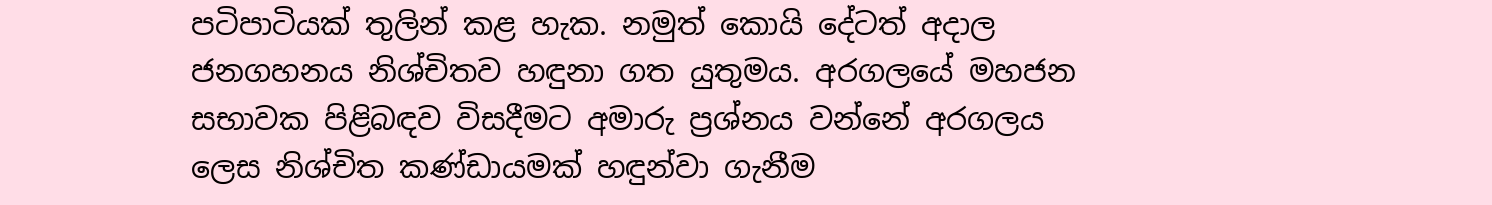පටිපාටියක් තුලින් කළ හැක. නමුත් කොයි දේටත් අදාල ජනගහනය නිශ්චිතව හඳුනා ගත යුතුමය. අරගලයේ මහජන සභාවක පිළිබඳව විසදීමට අමාරු ප්‍රශ්නය වන්නේ අරගලය ලෙස නිශ්චිත කණ්ඩායමක් හඳුන්වා ගැනීම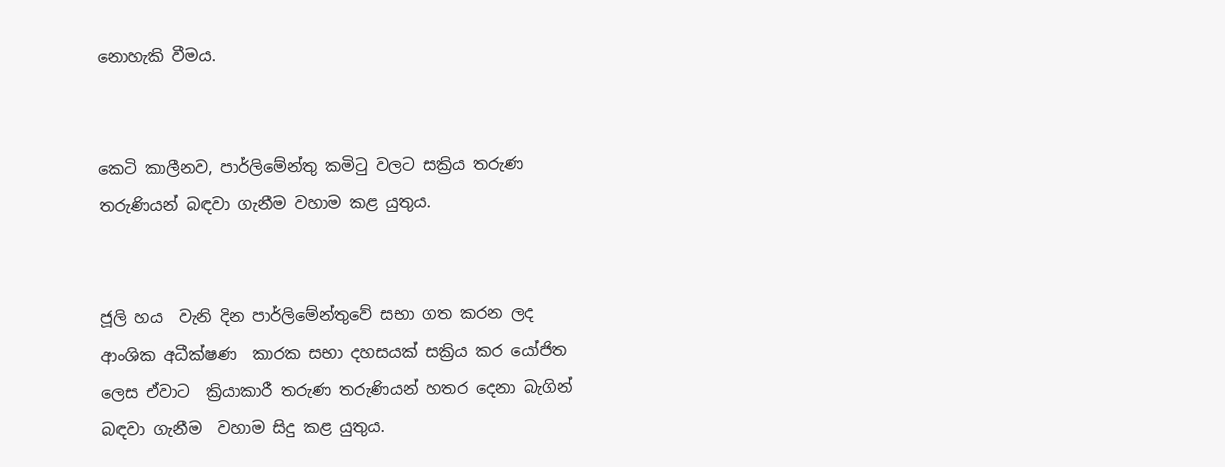නොහැකි වීමය.


කෙටි කාලීනව, පාර්ලිමේන්තු කමිටු වලට සක්‍රිය තරුණ තරුණියන් බඳවා ගැනීම වහාම කළ යුතුය.


ජූලි හය  වැනි දින පාර්ලිමේන්තුවේ සභා ගත කරන ලද ආංශික අධීක්ෂණ  කාරක සභා දහසයක් සක්‍රිය කර යෝජිත ලෙස ඒවාට  ක්‍රියාකාරී තරුණ තරුණියන් හතර දෙනා බැගින් බඳවා ගැනීම  වහාම සිදු කළ යුතුය.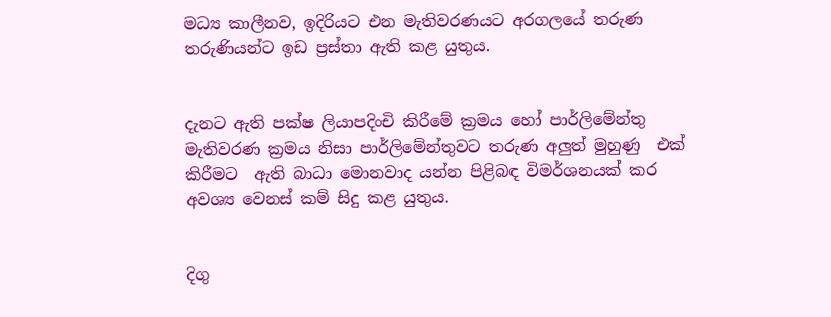මධ්‍ය කාලීනව, ඉදිරියට එන මැතිවරණයට අරගලයේ තරුණ තරුණියන්ට ඉඩ ප්‍රස්තා ඇති කළ යුතුය.


දැනට ඇති පක්ෂ ලියාපදිංචි කිරීමේ ක්‍රමය හෝ පාර්ලිමේන්තු මැතිවරණ ක්‍රමය නිසා පාර්ලිමේන්තුවට තරුණ අලුත් මුහුණු  එක් කිරීමට  ඇති බාධා මොනවාද යන්න පිළිබඳ විමර්ශනයක් කර අවශ්‍ය වෙනස් කම් සිදු කළ යුතුය.


දිගු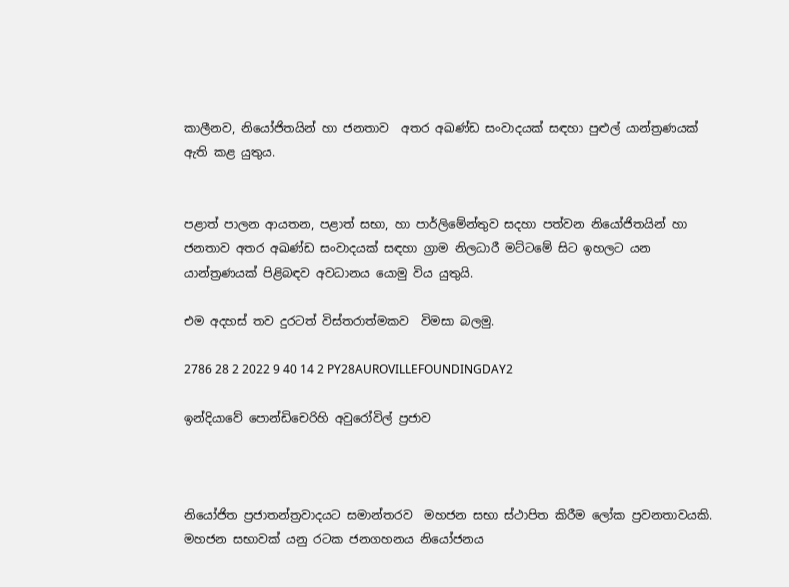කාලීනව, නියෝජිතයින් හා ජනතාව  අතර අඛණ්ඩ සංවාදයක් සඳහා පුළුල් යාන්ත්‍රණයක් ඇති කළ යුතුය.


පළාත් පාලන ආයතන, පළාත් සභා, හා පාර්ලිමේන්තුව සදහා පත්වන නියෝජිතයින් හා ජනතාව අතර අඛණ්ඩ සංවාදයක් සඳහා ග්‍රාම නිලධාරී මට්ටමේ සිට ඉහලට යන යාන්ත්‍රණයක් පිළිබඳව අවධානය යොමු විය යුතුයි.

එම අදහස් තව දුරටත් විස්තරාත්මකව  විමසා බලමු.

2786 28 2 2022 9 40 14 2 PY28AUROVILLEFOUNDINGDAY2

ඉන්දියාවේ පොන්ඩිචෙරිහි අවුරෝවිල් ප්‍රජාව



නියෝජිත ප්‍රජාතන්ත්‍රවාදයට සමාන්තරව  මහජන සභා ස්ථාපිත කිරීම ලෝක ප්‍රවනතාවයකි. මහජන සභාවක් යනු රටක ජනගහනය නියෝජනය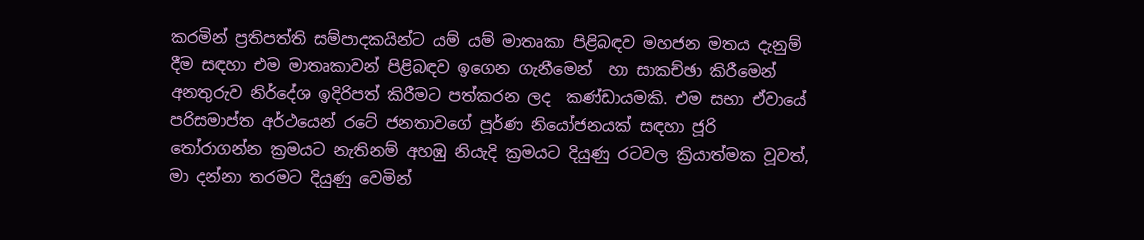කරමින් ප්‍රතිපත්ති සම්පාදකයින්ට යම් යම් මාතෘකා පිළිබඳව මහජන මතය දැනුම් දීම සඳහා එම මාතෘකාවන් පිළිබඳව ඉගෙන ගැනීමෙන්  හා සාකච්ඡා කිරීමෙන්  අනතුරුව නිර්දේශ ඉදිරිපත් කිරීමට පත්කරන ලද  කණ්ඩායමකි. එම සභා ඒවායේ පරිසමාප්ත අර්ථයෙන් රටේ ජනතාවගේ පූර්ණ නියෝජනයක් සඳහා ජූරි තෝරාගන්න ක්‍රමයට නැතිනම් අහඹු නියැදි ක්‍රමයට දියුණු රටවල ක්‍රියාත්මක වූවත්, මා දන්නා තරමට දියුණු වෙමින්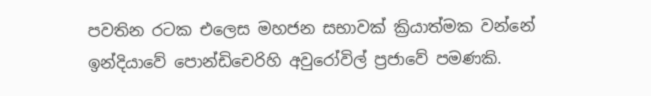පවතින රටක එලෙස මහජන සභාවක් ක්‍රියාත්මක වන්නේ ඉන්දියාවේ පොන්ඩිචෙරිහි අවුරෝවිල් ප්‍රජාවේ පමණකි.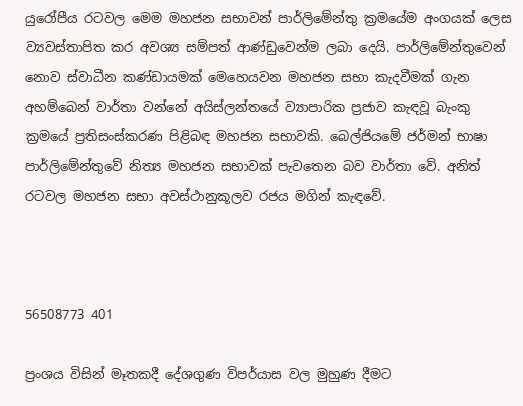යුරෝපීය රටවල මෙම මහජන සභාවන් පාර්ලිමේන්තු ක්‍රමයේම අංගයක් ලෙස ව්‍යවස්තාපිත කර අවශ්‍ය සම්පත් ආණ්ඩුවෙන්ම ලබා දෙයි. පාර්ලිමේන්තුවෙන් නොව ස්වාධීන කණ්ඩායමක් මෙහෙයවන මහජන සභා කැදවීමක් ගැන අහම්බෙන් වාර්තා වන්නේ අයිස්ලන්තයේ ව්‍යාපාරික ප්‍රජාව කැඳවූ බැංකු ක්‍රමයේ ප්‍රතිසංස්කරණ පිළිබඳ මහජන සභාවකි. බෙල්ජියමේ ජර්මන් භාෂා පාර්ලිමේන්තුවේ නිත්‍ය මහජන සභාවක් පැවතෙන බව වාර්තා වේ. අනිත් රටවල මහජන සභා අවස්ථානුකූලව රජය මගින් කැඳවේ.



56508773 401

ප්‍රංශය විසින් මෑතකදී දේශගුණ විපර්යාස වල මුහුණ දීමට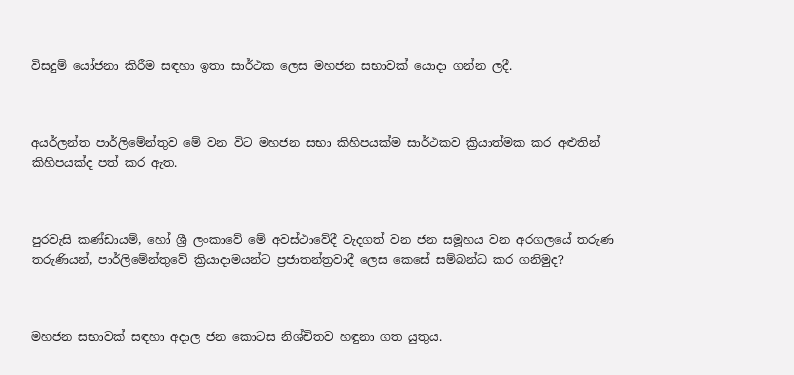විසදුම් යෝජනා කිරීම සඳහා ඉතා සාර්ථක ලෙස මහජන සභාවක් යොදා ගන්න ලදී.



අයර්ලන්ත පාර්ලිමේන්තුව මේ වන විට මහජන සභා කිහිපයක්ම සාර්ථකව ක්‍රියාත්මක කර අළුතින් කිහිපයක්ද පත් කර ඇත.



පුරවැසි කණ්ඩායම්, හෝ ශ්‍රී ලංකාවේ මේ අවස්ථාවේදී වැදගත් වන ජන සමූහය වන අරගලයේ තරුණ තරුණියන්, පාර්ලිමේන්තුවේ ක්‍රියාදාමයන්ට ප්‍රජාතන්ත්‍රවාදී ලෙස කෙසේ සම්බන්ධ කර ගනිමුද?



මහජන සභාවක් සඳහා අදාල ජන කොටස නිශ්චිතව හඳුනා ගත යුතුය.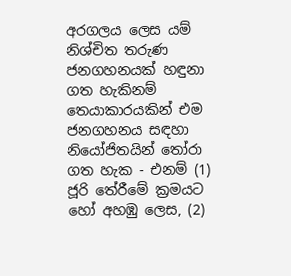අරගලය ලෙස යම් නිශ්චිත තරුණ ජනගහනයක් හඳුනා ගත හැකිනම් තෙයාකාරයකින් එම ජනගහනය සඳහා නියෝජිතයින් තෝරා ගත හැක - එනම් (1) ජූරි තේරීමේ ක්‍රමයට හෝ අහඹු ලෙස, (2)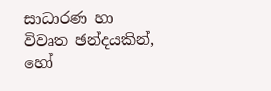සාධාරණ හා විවෘත ඡන්දයකින්, හෝ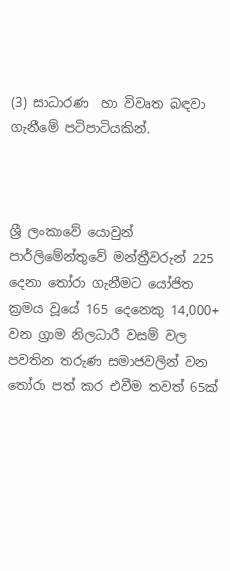(3) සාධාරණ  හා විවෘත බඳවා ගැනීමේ පටිපාටියකින්.



ශ්‍රී ලංකාවේ යොවුන් පාර්ලිමේන්තුවේ මන්ත්‍රීවරුන් 225 දෙනා තෝරා ගැනීමට යෝජිත ක්‍රමය වූයේ 165 දෙනෙකු 14,000+ වන ග්‍රාම නිලධාරී වසම් වල පවතින තරුණ සමාජවලින් වන තෝරා පත් කර එවීම තවත් 65ක්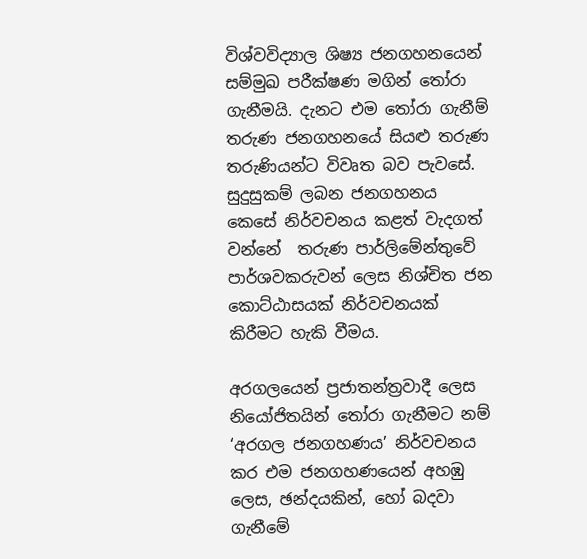විශ්වවිද්‍යාල ශිෂ්‍ය ජනගහනයෙන් සම්මුඛ පරීක්ෂණ මගින් තෝරා ගැනීමයි. දැනට එම තෝරා ගැනීම්  තරුණ ජනගහනයේ සියළු තරුණ තරුණියන්ට විවෘත බව පැවසේ. සුදුසුකම් ලබන ජනගහනය  කෙසේ නිර්වචනය කළත් වැදගත් වන්නේ  තරුණ පාර්ලිමේන්තුවේ පාර්ශවකරුවන් ලෙස නිශ්චිත ජන කොට්ඨාසයක් නිර්වචනයක් කිරීමට හැකි වීමය.

අරගලයෙන් ප්‍රජාතන්ත්‍රවාදී ලෙස  නියෝජිතයින් තෝරා ගැනීමට නම්  ‘අරගල ජනගහණය’ නිර්වචනය කර එම ජනගහණයෙන් අහඹු ලෙස, ඡන්දයකින්, හෝ බදවා ගැනීමේ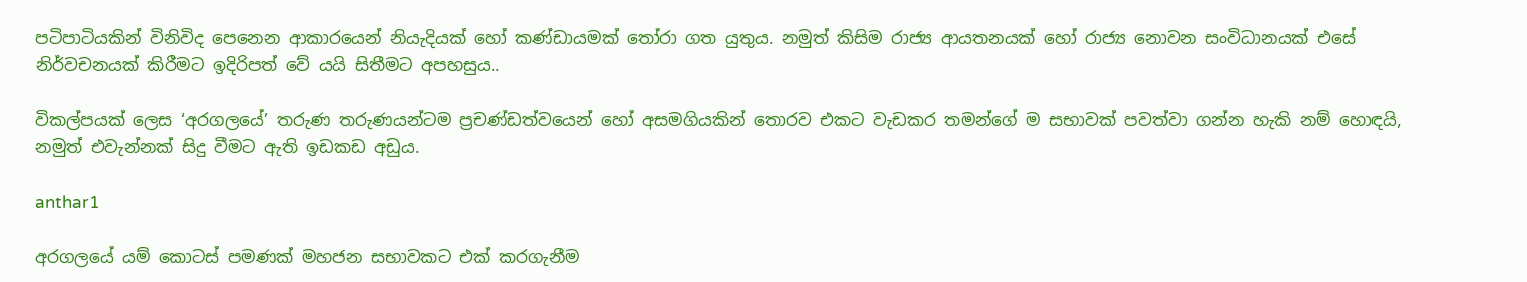පටිපාටියකින් විනිවිද පෙනෙන ආකාරයෙන් නියැදියක් හෝ කණ්ඩායමක් තෝරා ගත යුතුය. නමුත් කිසිම රාජ්‍ය ආයතනයක් හෝ රාජ්‍ය නොවන සංවිධානයක් එසේ නිර්වචනයක් කිරීමට ඉදිරිපත් වේ යයි සිතීමට අපහසුය..

විකල්පයක් ලෙස ‘අරගලයේ’ තරුණ තරුණයන්ටම ප්‍රචණ්ඩත්වයෙන් හෝ අසමගියකින් තොරව එකට වැඩකර තමන්ගේ ම සභාවක් පවත්වා ගන්න හැකි නම් හොඳයි, නමුත් එවැන්නක් සිදු වීමට ඇති ඉඩකඩ අඩුය.

anthar1

අරගලයේ යම් කොටස් පමණක් මහජන සභාවකට එක් කරගැනීම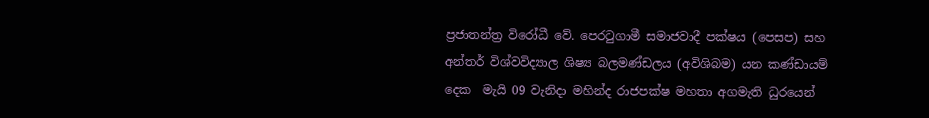ප්‍රජාතන්ත්‍ර විරෝධී වේ. පෙරටුගාමී සමාජවාදී පක්ෂය (පෙසප) සහ අන්තර් විශ්වවිද්‍යාල ශිෂ්‍ය බලමණ්ඩලය (අවිශිබම) යන කණ්ඩායම් දෙක  මැයි 09 වැනිදා මහින්ද රාජපක්ෂ මහතා අගමැති ධුරයෙන්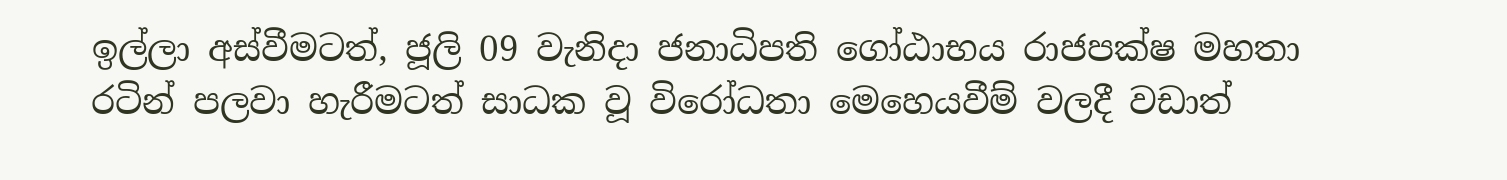ඉල්ලා අස්වීමටත්, ජූලි 09 වැනිදා ජනාධිපති ගෝඨාභය රාජපක්ෂ මහතා රටින් පලවා හැරීමටත් සාධක වූ විරෝධතා මෙහෙයවීම් වලදී වඩාත්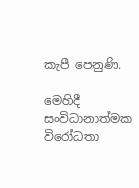කැපී පෙනුණි.

මෙහිදී  සංවිධානාත්මක විරෝධතා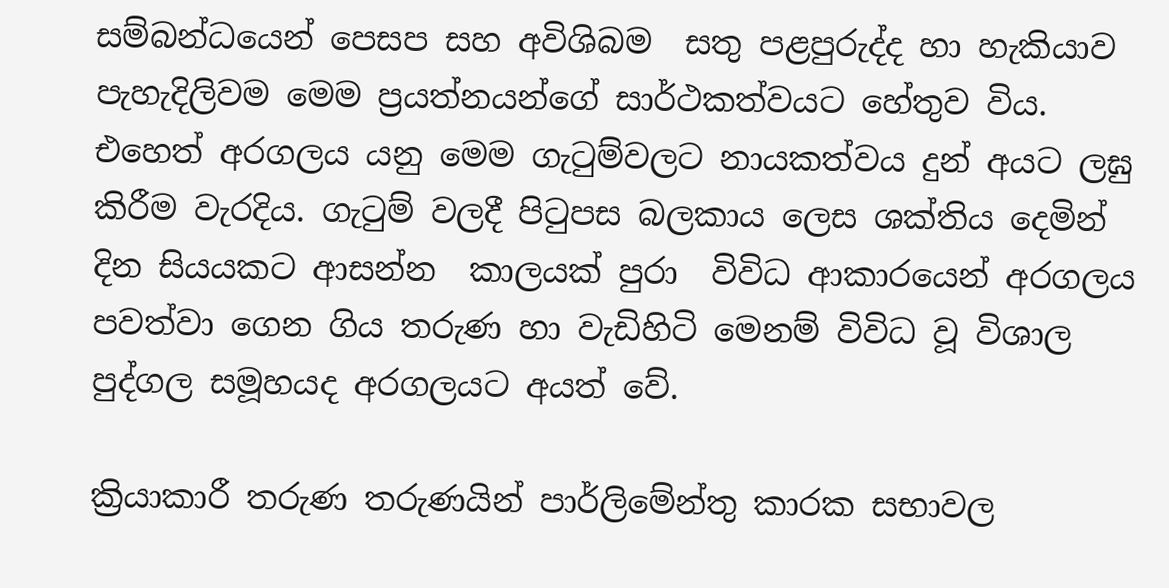සම්බන්ධයෙන් පෙසප සහ අවිශිබම  සතු පළපුරුද්ද හා හැකියාව පැහැදිලිවම මෙම ප්‍රයත්නයන්ගේ සාර්ථකත්වයට හේතුව විය. එහෙත් අරගලය යනු මෙම ගැටුම්වලට නායකත්වය දුන් අයට ලඝු කිරීම වැරදිය. ගැටුම් වලදී පිටුපස බලකාය ලෙස ශක්තිය දෙමින් දින සියයකට ආසන්න  කාලයක් පුරා  විවිධ ආකාරයෙන් අරගලය පවත්වා ගෙන ගිය තරුණ හා වැඩිහිටි මෙනම් විවිධ වූ විශාල පුද්ගල සමූහයද අරගලයට අයත් වේ.

ක්‍රියාකාරී තරුණ තරුණයින් පාර්ලිමේන්තු කාරක සභාවල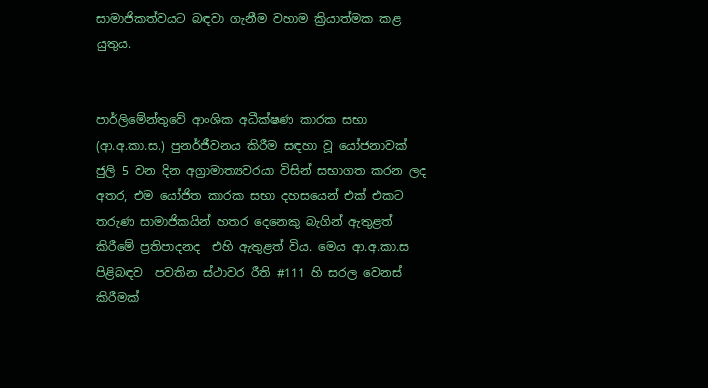සාමාජිකත්වයට බඳවා ගැනීම වහාම ක්‍රියාත්මක කළ යුතුය.


පාර්ලිමේන්තුවේ ආංශික අධීක්ෂණ කාරක සභා (ආ.අ.කා.ස.) පුනර්ජීවනය කිරීම සඳහා වූ යෝජනාවක් ජුලි 5 වන දින අග්‍රාමාත්‍යවරයා විසින් සභාගත කරන ලද අතර, එම යෝජිත කාරක සභා දහසයෙන් එක් එකට තරුණ සාමාජිකයින් හතර දෙනෙකු බැගින් ඇතුළත් කිරීමේ ප්‍රතිපාදනද  එහි ඇතුළත් විය. මෙය ආ.අ.කා.ස පිළිබඳව  පවතින ස්ථාවර රීති #111 හි සරල වෙනස් කිරීමක්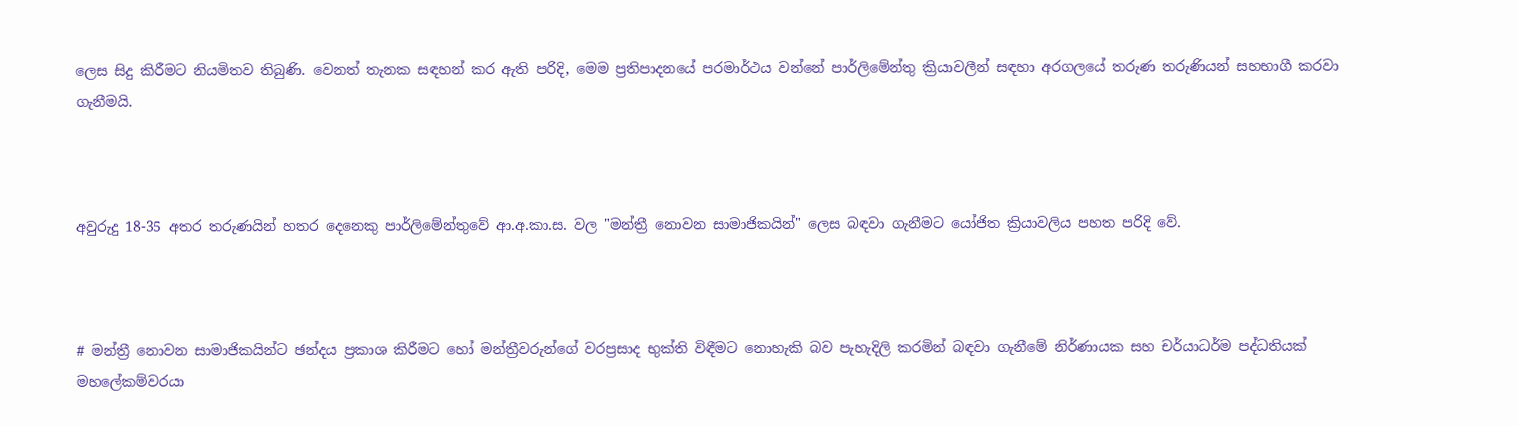ලෙස සිදු කිරීමට නියමිතව තිබුණි. වෙනත් තැනක සඳහන් කර ඇති පරිදි, මෙම ප්‍රතිපාදනයේ පරමාර්ථය වන්නේ පාර්ලිමේන්තු ක්‍රියාවලීන් සඳහා අරගලයේ තරුණ තරුණියන් සහභාගී කරවා ගැනීමයි.



අවුරුදු 18-35 අතර තරුණයින් හතර දෙනෙකු පාර්ලිමේන්තුවේ ආ.අ.කා.ස. වල "මන්ත්‍රී නොවන සාමාජිකයින්" ලෙස බඳවා ගැනීමට යෝජිත ක්‍රියාවලිය පහත පරිදි වේ.



# මන්ත්‍රී නොවන සාමාජිකයින්ට ඡන්දය ප්‍රකාශ කිරීමට හෝ මන්ත්‍රීවරුන්ගේ වරප්‍රසාද භුක්ති විඳීමට නොහැකි බව පැහැදිලි කරමින් බඳවා ගැනීමේ නිර්ණායක සහ චර්යාධර්ම පද්ධතියක් මහලේකම්වරයා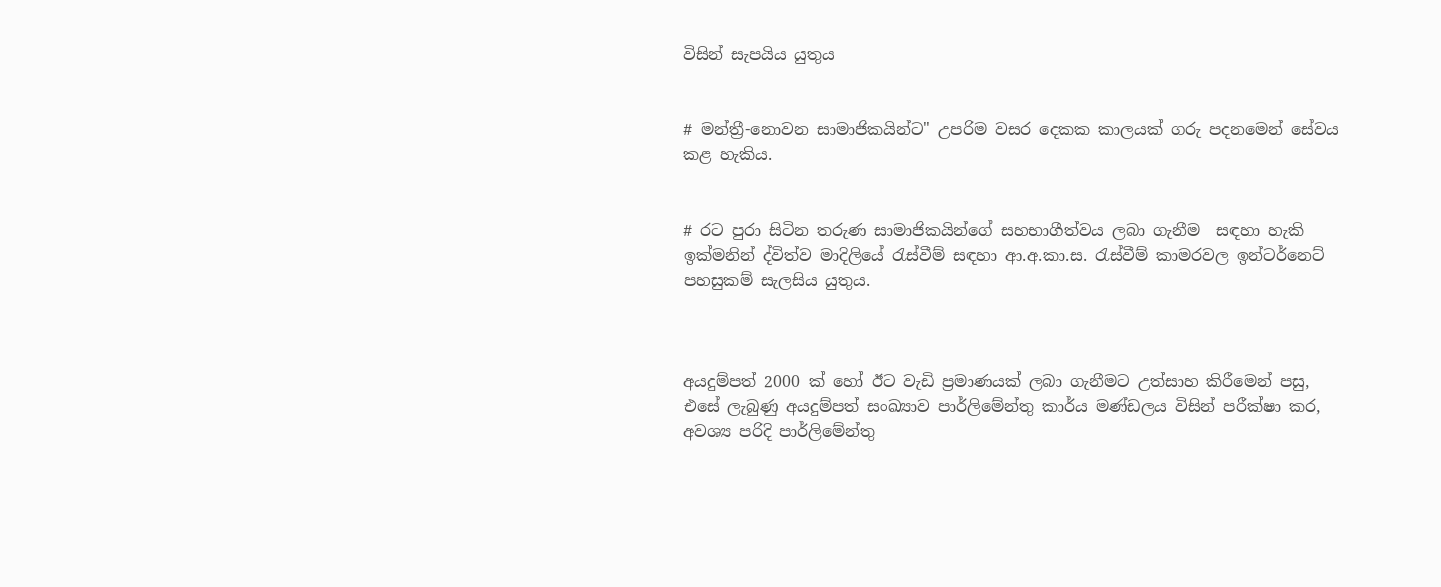විසින් සැපයිය යුතුය


# මන්ත්‍රී-නොවන සාමාජිකයින්ට" උපරිම වසර දෙකක කාලයක් ගරු පදනමෙන් සේවය කළ හැකිය.


# රට පුරා සිටින තරුණ සාමාජිකයින්ගේ සහභාගීත්වය ලබා ගැනීම  සඳහා හැකි ඉක්මනින් ද්විත්ව මාදිලියේ රැස්වීම් සඳහා ආ.අ.කා.ස. රැස්වීම් කාමරවල ඉන්ටර්නෙට් පහසුකම් සැලසිය යුතුය.



අයදුම්පත් 2000 ක් හෝ ඊට වැඩි ප්‍රමාණයක් ලබා ගැනීමට උත්සාහ කිරීමෙන් පසු, එසේ ලැබුණු අයදුම්පත් සංඛ්‍යාව පාර්ලිමේන්තු කාර්ය මණ්ඩලය විසින් පරීක්ෂා කර, අවශ්‍ය පරිදි පාර්ලිමේන්තු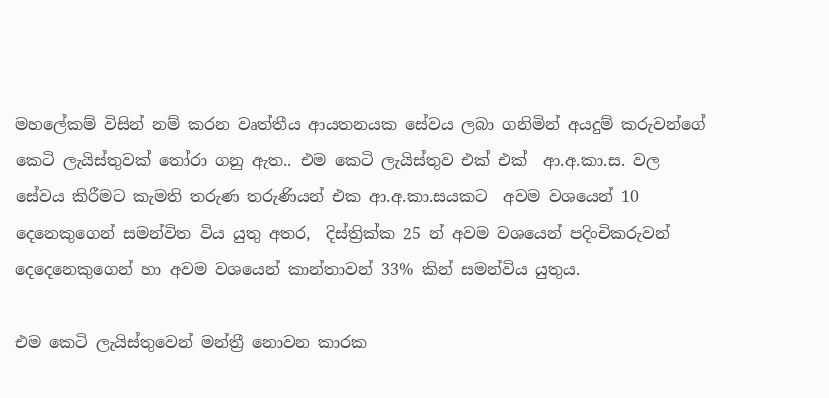මහලේකම් විසින් නම් කරන වෘත්තීය ආයතනයක සේවය ලබා ගනිමින් අයදුම් කරුවන්ගේ  කෙටි ලැයිස්තුවක් තෝරා ගනු ඇත.. එම කෙටි ලැයිස්තුව එක් එක්  ආ.අ.කා.ස. වල සේවය කිරීමට කැමති තරුණ තරුණියන් එක ආ.අ.කා.සයකට  අවම වශයෙන් 10 දෙනෙකුගෙන් සමන්විත විය යුතු අතර,  දිස්ත්‍රික්ක 25 න් අවම වශයෙන් පදිංචිකරුවන් දෙදෙනෙකුගෙන් හා අවම වශයෙන් කාන්තාවන් 33% කින් සමන්විය යුතුය.

එම කෙටි ලැයිස්තුවෙන් මන්ත්‍රී නොවන කාරක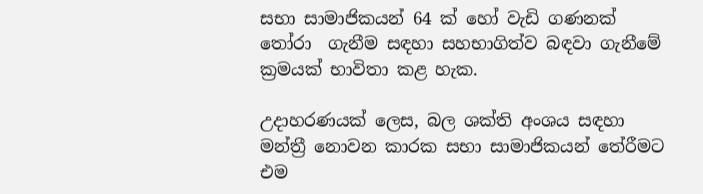සභා සාමාජිකයන් 64 ක් හෝ වැඩි ගණනක් තෝරා  ගැනීම සඳහා සහභාගිත්ව බඳවා ගැනීමේ ක්‍රමයක් භාවිතා කළ හැක.

උදාහරණයක් ලෙස, බල ශක්ති අංශය සඳහා මන්ත්‍රී නොවන කාරක සභා සාමාජිකයන් තේරීමට එම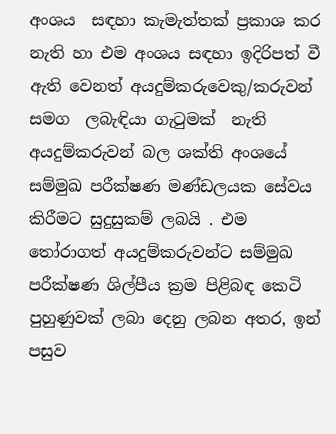අංශය  සඳහා කැමැත්තක් ප්‍රකාශ කර නැති හා එම අංශය සඳහා ඉදිරිපත් වී ඇති වෙනත් අයදුම්කරුවෙකු/කරුවන් සමග  ලබැඳියා ගැටුමක්  නැති අයදුම්කරුවන් බල ශක්ති අංශයේ සම්මුඛ පරීක්ෂණ මණ්ඩලයක සේවය කිරීමට සුදුසුකම් ලබයි . එම  තෝරාගත් අයදුම්කරුවන්ට සම්මුඛ පරීක්ෂණ ශිල්පීය ක්‍රම පිළිබඳ කෙටි පුහුණුවක් ලබා දෙනු ලබන අතර, ඉන් පසුව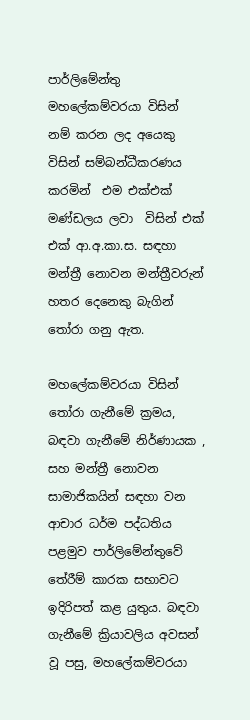පාර්ලිමේන්තු මහලේකම්වරයා විසින් නම් කරන ලද අයෙකු විසින් සම්බන්ධීකරණය කරමින්  එම එක්එක්  මණ්ඩලය ලවා  විසින් එක් එක් ආ.අ.කා.ස. සඳහා මන්ත්‍රී නොවන මන්ත්‍රීවරුන් හතර දෙනෙකු බැගින් තෝරා ගනු ඇත.

මහලේකම්වරයා විසින් තෝරා ගැනීමේ ක්‍රමය, බඳවා ගැනීමේ නිර්ණායක , සහ මන්ත්‍රී නොවන සාමාජිකයින් සඳහා වන ආචාර ධර්ම පද්ධතිය පළමුව පාර්ලිමේන්තුවේ තේරීම් කාරක සභාවට ඉදිරිපත් කළ යුතුය. බඳවා ගැනීමේ ක්‍රියාවලිය අවසන් වූ පසු, මහලේකම්වරයා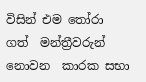විසින් එම තෝරා ගත්  මන්ත්‍රීවරුන් නොවන  කාරක සභා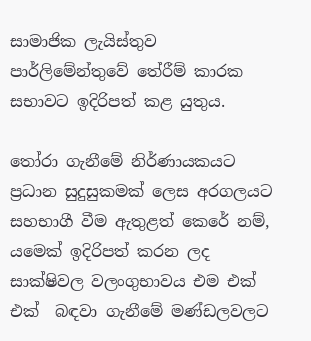සාමාජික ලැයිස්තුව පාර්ලිමේන්තුවේ තේරීම් කාරක සභාවට ඉදිරිපත් කළ යුතුය.

තෝරා ගැනීමේ නිර්ණායකයට ප්‍රධාන සුදුසුකමක් ලෙස අරගලයට සහභාගී වීම ඇතුළත් කෙරේ නම්, යමෙක් ඉදිරිපත් කරන ලද සාක්ෂිවල වලංගුභාවය එම එක්  එක්  බඳවා ගැනීමේ මණ්ඩලවලට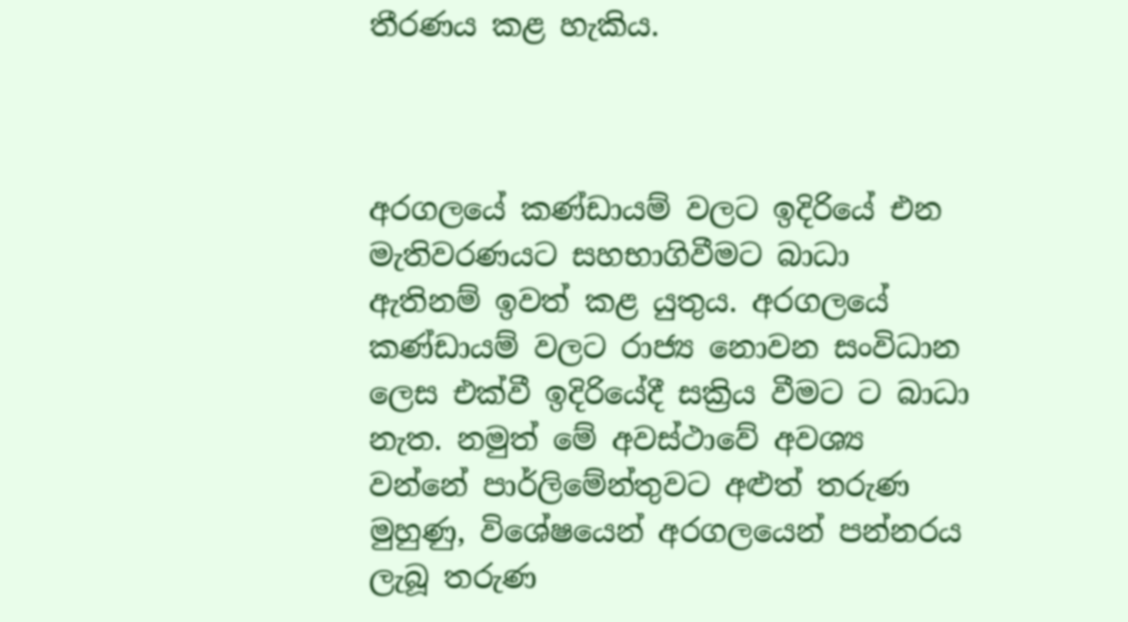තීරණය කළ හැකිය.



අරගලයේ කණ්ඩායම් වලට ඉදිරියේ එන මැතිවරණයට සහභාගිවීමට බාධා ඇතිනම් ඉවත් කළ යුතුය. අරගලයේ කණ්ඩායම් වලට රාජ්‍ය නොවන සංවිධාන ලෙස එක්වී ඉදිරියේදී සක්‍රිය වීමට ට බාධා නැත. නමුත් මේ අවස්ථාවේ අවශ්‍ය වන්නේ පාර්ලිමේන්තුවට අළුත් තරුණ මුහුණු, විශේෂයෙන් අරගලයෙන් පන්නරය ලැබූ තරුණ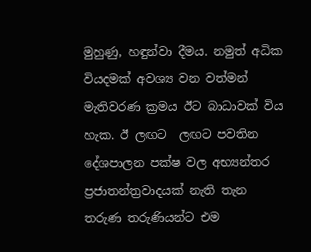මුහුණු, හඳුන්වා දීමය. නමුත් අධික වියදමක් අවශ්‍ය වන වත්මන් මැතිවරණ ක්‍රමය ඊට බාධාවක් විය හැක. ඊ ලඟට  ලඟට පවතින දේශපාලන පක්ෂ වල අභ්‍යන්තර ප්‍රජාතන්ත්‍රවාදයක් නැති තැන තරුණ තරුණියන්ට එම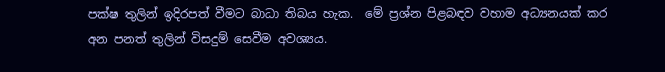පක්ෂ තුලින් ඉදිරපත් වීමට බාධා තිබය හැක.  මේ ප්‍රශ්න පිළබඳව වහාම අධ්‍යනයක් කර අන පනත් තුලින් විසදුම් සෙවීම අවශ්‍යය.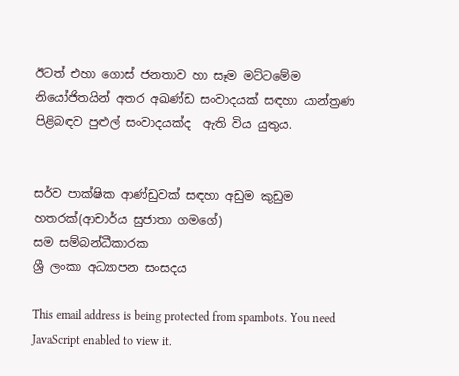ඊටත් එහා ගොස් ජනතාව හා සෑම මට්ටමේම නියෝජිතයින් අතර අඛණ්ඩ සංවාදයක් සඳහා යාන්ත්‍රණ පිළිබඳව පුළුල් සංවාදයක්ද  ඇති විය යුතුය.


සර්ව පාක්ෂික ආණ්ඩුවක් සඳහා අඩුම කුඩුම හතරක්(ආචාර්ය සුජාතා ගමගේ)
සම සම්බන්ධීකාරක
ශ්‍රී ලංකා අධ්‍යාපන සංසදය

This email address is being protected from spambots. You need JavaScript enabled to view it.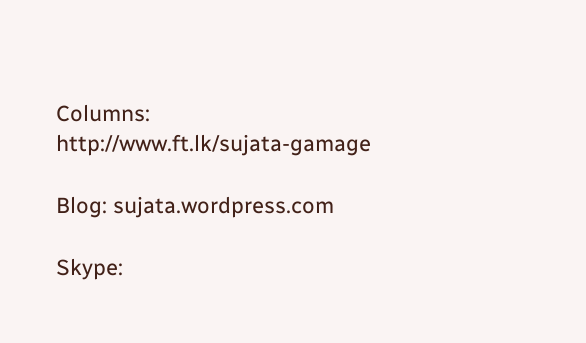Columns:
http://www.ft.lk/sujata-gamage

Blog: sujata.wordpress.com

Skype: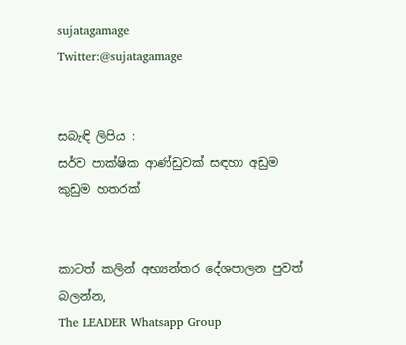sujatagamage
Twitter:@sujatagamage


සබැඳි ලිපිය :
සර්ව පාක්ෂික ආණ්ඩුවක් සඳහා අඩුම කුඩුම හතරක්


කාටත් කලින් අභ්‍යන්තර දේශපාලන පුවත් බලන්න,
The LEADER Whatsapp Group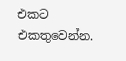එකට එකතුවෙන්න.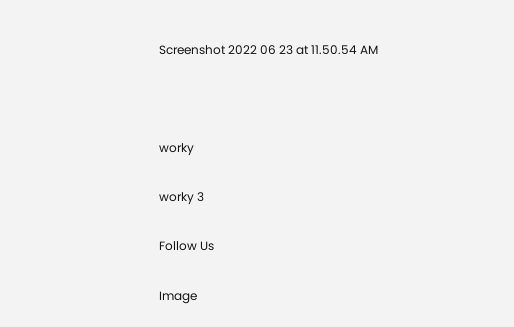Screenshot 2022 06 23 at 11.50.54 AM



worky

worky 3

Follow Us

Image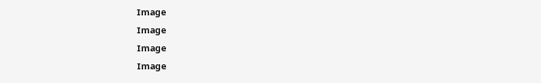Image
Image
Image
Image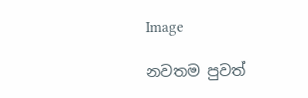Image

නවතම පුවත්